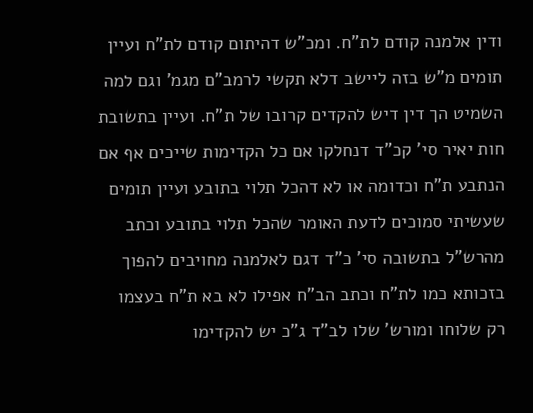ודין אלמנה קודם לת"ח. ומכ"ש דהיתום קודם לת"ח ועיין תומים מ"ש בזה ליישב דלא תקשי לרמב"ם מגמ' וגם למה השמיט הך דין דיש להקדים קרובו של ת"ח. ועיין בתשובת חות יאיר סי' קכ"ד דנחלקו אם כל הקדימות שייכים אף אם הנתבע ת"ח וכדומה או לא דהכל תלוי בתובע ועיין תומים שעשיתי סמוכים לדעת האומר שהכל תלוי בתובע וכתב מהרש"ל בתשובה סי' כ"ד דגם לאלמנה מחויבים להפוך בזכותא כמו לת"ח וכתב הב"ח אפילו לא בא ת"ח בעצמו רק שלוחו ומורש' שלו לב"ד ג"כ יש להקדימו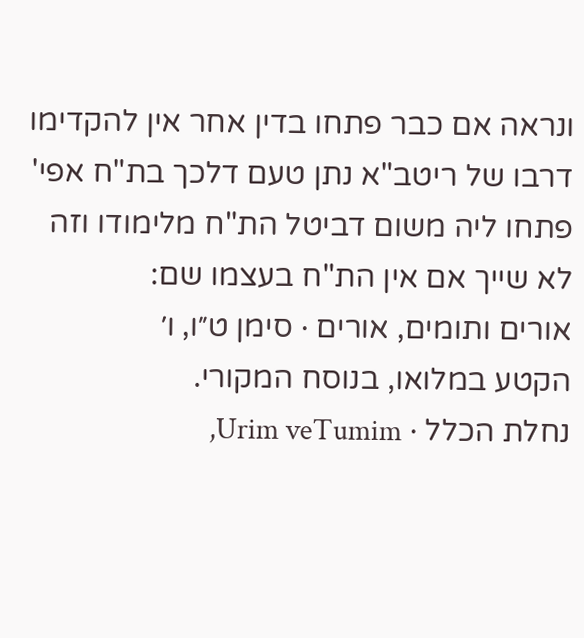ונראה אם כבר פתחו בדין אחר אין להקדימו דרבו של ריטב"א נתן טעם דלכך בת"ח אפי' פתחו ליה משום דביטל הת"ח מלימודו וזה לא שייך אם אין הת"ח בעצמו שם:
אורים ותומים, אורים · סימן ט״ו, ו׳
הקטע במלואו, בנוסח המקורי.
נחלת הכלל · Urim veTumim,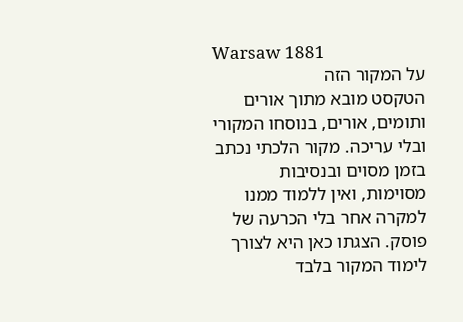Warsaw 1881
על המקור הזה
הטקסט מובא מתוך אורים ותומים, אורים, בנוסחו המקורי ובלי עריכה. מקור הלכתי נכתב בזמן מסוים ובנסיבות מסוימות, ואין ללמוד ממנו למקרה אחר בלי הכרעה של פוסק. הצגתו כאן היא לצורך לימוד המקור בלבד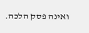ואינה פסק הלכה.